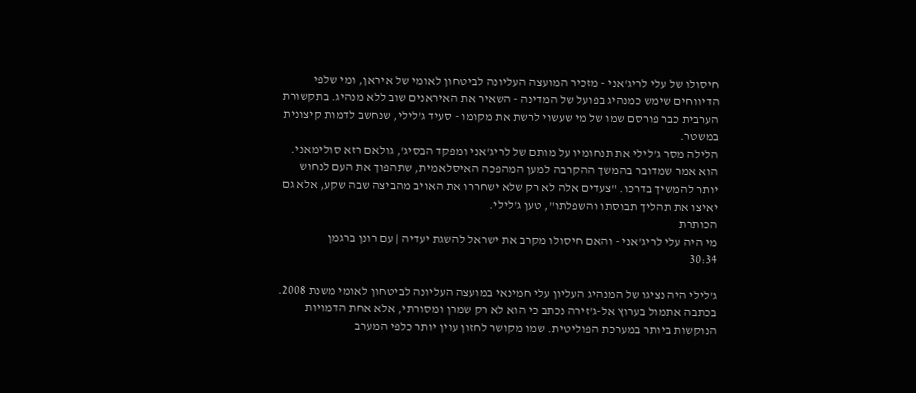חיסולו של עלי לריג'אני - מזכיר המועצה העליונה לביטחון לאומי של איראן, ומי שלפי הדיווחים שימש כמנהיג בפועל של המדינה - השאיר את האיראנים שוב ללא מנהיג. בתקשורת הערבית כבר פורסם שמו של מי שעשוי לרשת את מקומו - סעיד ג'לילי, שנחשב לדמות קיצונית במשטר.
הלילה מסר ג'לילי את תנחומיו על מותם של לריג'אני ומפקד הבסיג', גולאם רזא סולימאני. הוא אמר שמדובר בהמשך ההקרבה למען המהפכה האיסלאמית, שתהפוך את העם לנחוש יותר להמשיך בדרכו. "צעדים אלה לא רק שלא ישחררו את האויב מהביצה שבה שקע, אלא גם יאיצו את תהליך תבוסתו והשפלתו", טען ג'לילי.
הכותרת
מי היה עלי לריג'אני - והאם חיסולו מקרב את ישראל להשגת יעדיה | עם רונן ברגמן
30:34

ג'לילי היה נציגו של המנהיג העליון עלי חמינאי במועצה העליונה לביטחון לאומי משנת 2008. בכתבה אתמול בערוץ אל-ג'זירה נכתב כי הוא לא רק שמרן ומסורתי, אלא אחת הדמויות הנוקשות ביותר במערכת הפוליטית. שמו מקושר לחזון עוין יותר כלפי המערב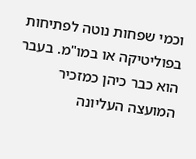וכמי שפחות נוטה לפתיחות בפוליטיקה או במו"מ. בעבר הוא כבר כיהן כמזכיר המועצה העליונה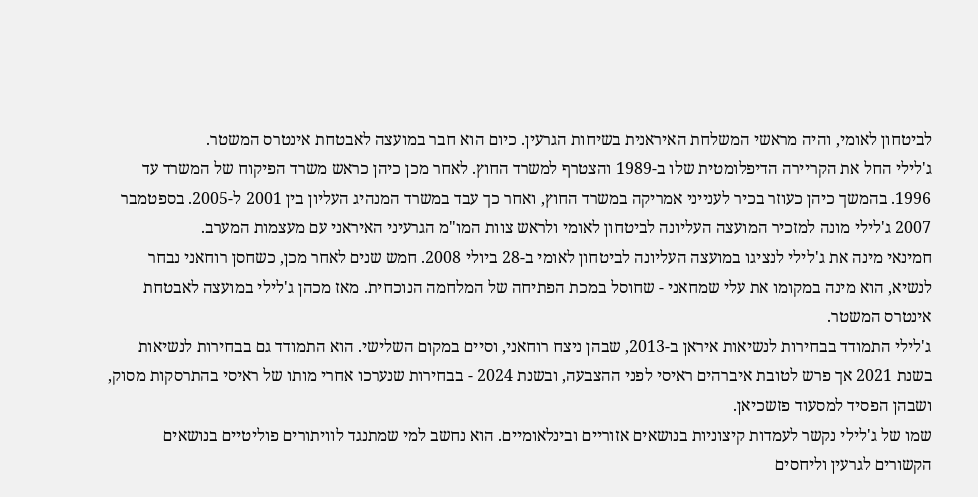לביטחון לאומי, והיה מראשי המשלחת האיראנית בשיחות הגרעין. כיום הוא חבר במועצה לאבטחת אינטרס המשטר.
ג'לילי החל את הקריירה הדיפלומטית שלו ב-1989 והצטרף למשרד החוץ. לאחר מכן כיהן כראש משרד הפיקוח של המשרד עד 1996. בהמשך כיהן כעוזר בכיר לענייני אמריקה במשרד החוץ, ואחר כך עבד במשרד המנהיג העליון בין 2001 ל-2005. בספטמבר 2007 ג'לילי מונה למזכיר המועצה העליונה לביטחון לאומי ולראש צוות המו"מ הגרעיני האיראני עם מעצמות המערב.
חמינאי מינה את ג'לילי לנציגו במועצה העליונה לביטחון לאומי ב-28 ביולי 2008. חמש שנים לאחר מכן, כשחסן רוחאני נבחר לנשיא, הוא מינה במקומו את עלי שמחאני - שחוסל במכת הפתיחה של המלחמה הנוכחית. מאז מכהן ג'לילי במועצה לאבטחת אינטרס המשטר.
ג'לילי התמודד בבחירות לנשיאות איראן ב-2013, שבהן ניצח רוחאני, וסיים במקום השלישי. הוא התמודד גם בבחירות לנשיאות בשנת 2021 אך פרש לטובת איברהים ראיסי לפני ההצבעה, ובשנת 2024 - בבחירות שנערכו אחרי מותו של ראיסי בהתרסקות מסוק, ושבהן הפסיד למסעוד פזשכיאן.
שמו של ג'לילי נקשר לעמדות קיצוניות בנושאים אזוריים ובינלאומיים. הוא נחשב למי שמתנגד לוויתורים פוליטיים בנושאים הקשורים לגרעין וליחסים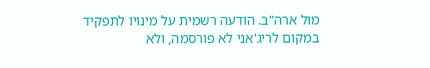מול ארה"ב. הודעה רשמית על מינויו לתפקיד במקום לריג'אני לא פורסמה, ולא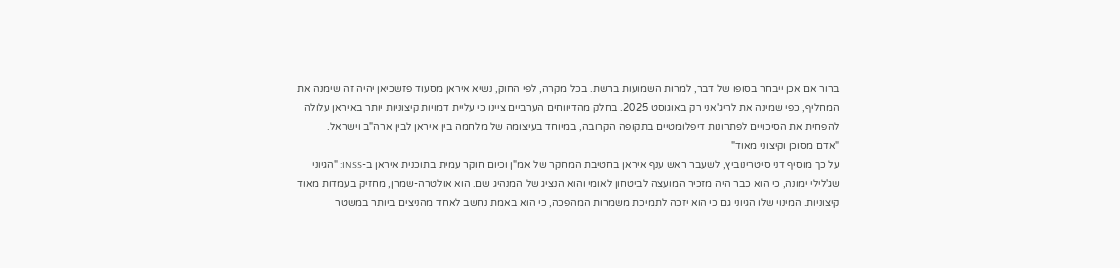ברור אם אכן ייבחר בסופו של דבר, למרות השמועות ברשת. בכל מקרה, לפי החוק, נשיא איראן מסעוד פזשכיאן יהיה זה שימנה את המחליף, כפי שמינה את לריג'אני רק באוגוסט 2025. בחלק מהדיווחים הערביים ציינו כי עליית דמויות קיצוניות יותר באיראן עלולה להפחית את הסיכויים לפתרונות דיפלומטיים בתקופה הקרובה, במיוחד בעיצומה של מלחמה בין איראן לבין ארה"ב וישראל.
"אדם מסוכן וקיצוני מאוד"
על כך מוסיף דני סיטרינוביץ, לשעבר ראש ענף איראן בחטיבת המחקר של אמ"ן וכיום חוקר עמית בתוכנית איראן ב-INSS: "הגיוני שג'לילי ימונה, כי הוא כבר היה מזכיר המועצה לביטחון לאומי והוא הנציג של המנהיג שם. הוא אולטרה-שמרן, מחזיק בעמדות מאוד קיצוניות. המינוי שלו הגיוני גם כי הוא יזכה לתמיכת משמרות המהפכה, כי הוא באמת נחשב לאחד מהניצים ביותר במשטר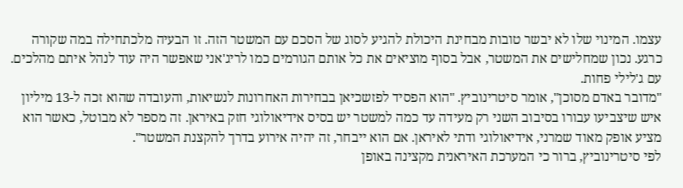עצמו. המינוי שלו לא יבשר טובות מבחינת היכולת להגיע לסוג של הסכם עם המשטר הזה. זו הבעיה מלכתחילה במה שקורה כרגע. נכון שמחלישים את המשטר, אבל בסוף מוציאים את כל אותם הגורמים כמו לריג'אני שאפשר היה עוד לנהל איתם מהלכים. עם ג'לילי פחות.
"מדובר באדם מסוכן", אומר סיטרינוביץ. "הוא הפסיד לפזשכיאן בבחירות האחרונות לנשיאות, והעובדה שהוא זכה ל-13 מיליון איש שיצביעו עבורו בסיבוב השני רק מעידה עד כמה למשטר יש בסיס אידיאולוגי חזק באיראן. זה מספר לא מבוטל, כאשר הוא מציע אופק מאוד שמרני, אידיאולוגי ודתי לאיראן. אם הוא ייבחר, זה יהיה אירוע בדרך להקצנת המשטר".
לפי סיטרינוביץ, ברור כי המערכת האיראנית מקצינה באופן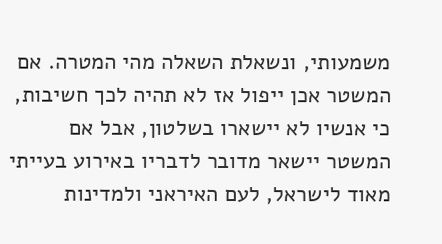משמעותי, ונשאלת השאלה מהי המטרה. אם המשטר אכן ייפול אז לא תהיה לכך חשיבות, כי אנשיו לא יישארו בשלטון, אבל אם המשטר יישאר מדובר לדבריו באירוע בעייתי מאוד לישראל, לעם האיראני ולמדינות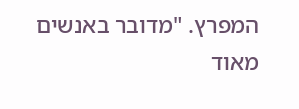המפרץ. "מדובר באנשים מאוד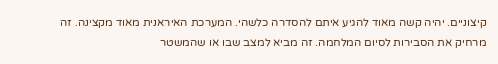קיצוניים. יהיה קשה מאוד להגיע איתם להסדרה כלשהי. המערכת האיראנית מאוד מקצינה. זה מרחיק את הסבירות לסיום המלחמה. זה מביא למצב שבו או שהמשטר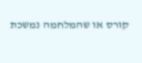קורס או שהמלחמה נמשכת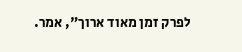לפרק זמן מאוד ארוך", אמר.